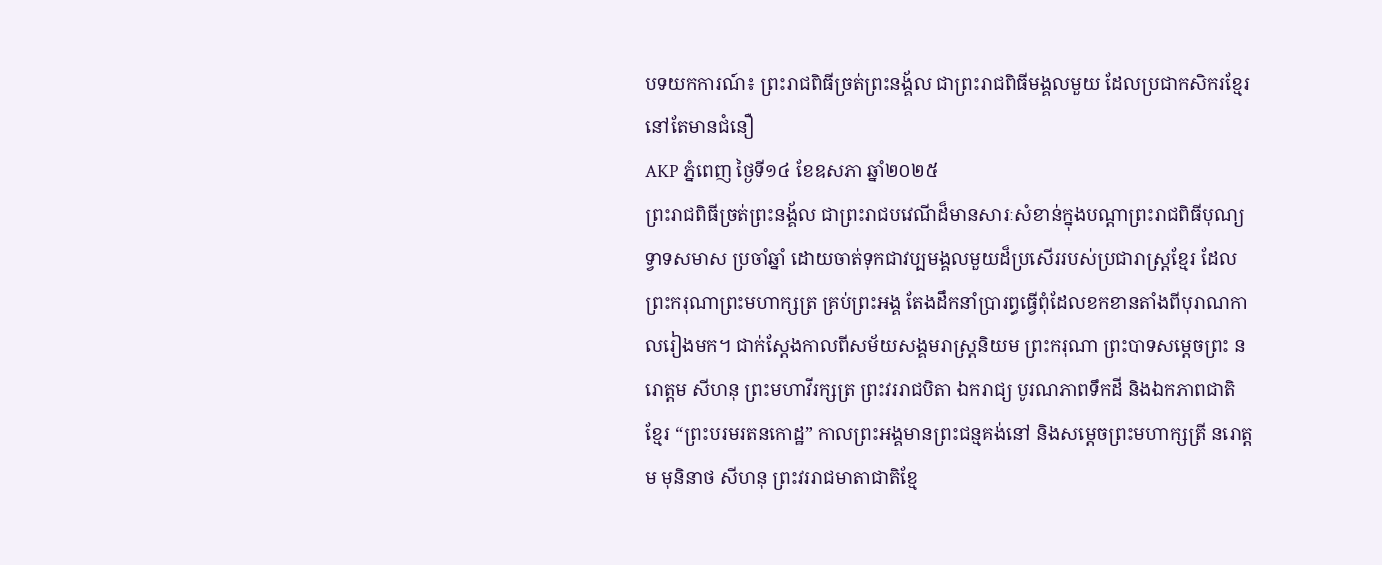បទយកការណ៍៖ ព្រះរាជពិធីច្រត់ព្រះនង្គ័ល ជាព្រះរាជពិធីមង្គលមួយ ដែលប្រជាកសិករខ្មែរនៅតែមានជំនឿ
AKP ភ្នំពេញ ថ្ងៃទី១៤ ខែឧសភា ឆ្នាំ២០២៥
ព្រះរាជពិធីច្រត់ព្រះនង្គ័ល ជាព្រះរាជបវេណីដ៏មានសារៈសំខាន់ក្នុងបណ្តាព្រះរាជពិធីបុណ្យទ្វាទសមាស ប្រចាំឆ្នាំ ដោយចាត់ទុកជាវប្បមង្គលមួយដ៏ប្រសើររបស់ប្រជារាស្ត្រខ្មែរ ដែលព្រះករុណាព្រះមហាក្សត្រ គ្រប់ព្រះអង្គ តែងដឹកនាំប្រារព្ធធ្វើពុំដែលខកខានតាំងពីបុរាណកាលរៀងមក។ ជាក់ស្តែងកាលពីសម័យសង្គមរាស្ត្រនិយម ព្រះករុណា ព្រះបាទសម្តេចព្រះ នរោត្តម សីហនុ ព្រះមហាវីរក្សត្រ ព្រះវររាជបិតា ឯករាជ្យ បូរណភាពទឹកដី និងឯកភាពជាតិខ្មែរ “ព្រះបរមរតនកោដ្ឋ” កាលព្រះអង្គមានព្រះជន្មគង់នៅ និងសម្តេចព្រះមហាក្សត្រី នរោត្តម មុនិនាថ សីហនុ ព្រះវររាជមាតាជាតិខ្មែ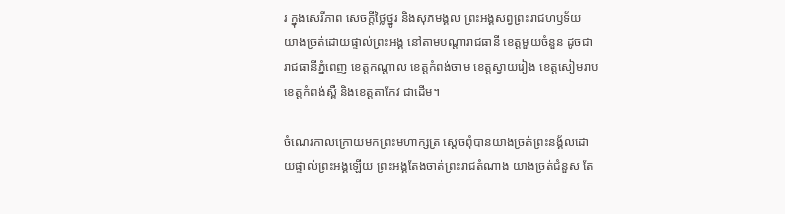រ ក្នុងសេរីភាព សេចក្តីថ្លៃថ្នូរ និងសុភមង្គល ព្រះអង្គសព្វព្រះរាជហឫទ័យ យាងច្រត់ដោយផ្ទាល់ព្រះអង្គ នៅតាមបណ្តារាជធានី ខេត្តមួយចំនួន ដូចជារាជធានីភ្នំពេញ ខេត្តកណ្តាល ខេត្តកំពង់ចាម ខេត្តស្វាយរៀង ខេត្តសៀមរាប ខេត្តកំពង់ស្ពឺ និងខេត្តតាកែវ ជាដើម។

ចំណេរកាលក្រោយមកព្រះមហាក្សត្រ ស្តេចពុំបានយាងច្រត់ព្រះនង្គ័លដោយផ្ទាល់ព្រះអង្គឡើយ ព្រះអង្គតែងចាត់ព្រះរាជតំណាង យាងច្រត់ជំនួស តែ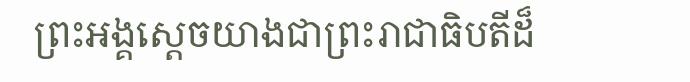ព្រះអង្គស្តេចយាងជាព្រះរាជាធិបតីដ៏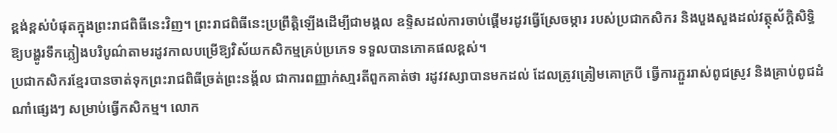ខ្ពង់ខ្ពស់បំផុតក្នុងព្រះរាជពិធីនេះវិញ។ ព្រះរាជពិធីនេះប្រព្រឹត្តិឡើងដើម្បីជាមង្គល ឧទ្ទិសដល់ការចាប់ផ្តើមរដូវធ្វើស្រែចម្ការ របស់ប្រជាកសិករ និងបួងសួងដល់វត្ថុស័ក្តិសិទ្ធិ ឱ្យបង្ហូរទឹកភ្លៀងបរិបូណ៌តាមរដូវកាលបម្រើឱ្យវិស័យកសិកម្មគ្រប់ប្រភេទ ទទួលបានភោគផលខ្ពស់។
ប្រជាកសិករខ្មែរបានចាត់ទុកព្រះរាជពិធីច្រត់ព្រះនង្គ័ល ជាការពញ្ញាក់សា្មរតីពួកគាត់ថា រដូវវស្សាបានមកដល់ ដែលត្រូវត្រៀមគោក្របី ធ្វើការភ្ជួររាស់ពូជស្រូវ និងគ្រាប់ពូជដំណាំផ្សេងៗ សម្រាប់ធ្វើកសិកម្ម។ លោក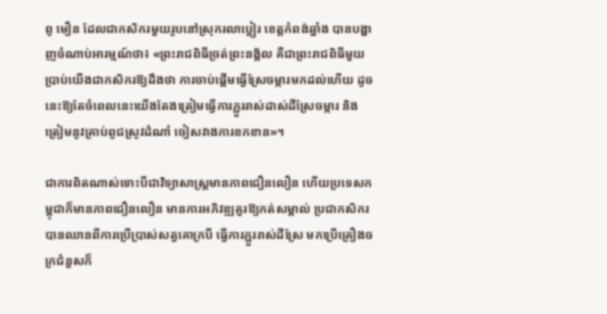ពូ មឿន ដែលជាកសិករមួយរូបនៅស្រុករលាប្អៀរ ខេត្តកំពង់ឆ្នាំង បានបង្ហាញចំណាប់អារម្មណ៍ថា៖ «ព្រះរាជពិធីច្រត់ព្រះនង្គ័ល គឺជាព្រះរាជពិធីមួយប្រាប់យើងជាកសិករឱ្យដឹងថា ការចាប់ផ្តើមធ្វើស្រែចម្ការមកដល់ហើយ ដូចនេះឱ្យតែចំពេលនេះយើងតែងត្រៀមធ្វើការភ្ជួររាស់ដាស់ដីស្រែចម្ការ និងត្រៀមនូវគ្រាប់ពូជស្រូវដំណាំ ចៀសវាងការខកខាន»។

ជាការពិតណាស់ទោះបីជាវិទ្យាសាស្ត្រមានភាពជឿនលឿន ហើយប្រទេសកម្ពុជាក៏មានភាពជឿនលឿន មានការអភិវឌ្ឍគួរឱ្យកត់សម្គាល់ ប្រជាកសិករបានឈានពីការប្រើប្រាស់សត្វគោក្របី ធ្វើការភ្ជួររាស់ដីស្រែ មកប្រើគ្រឿងចក្រជំនួសក៏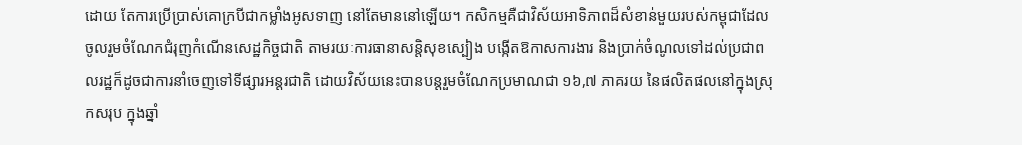ដោយ តែការប្រើប្រាស់គោក្របីជាកម្លាំងអូសទាញ នៅតែមាននៅឡើយ។ កសិកម្មគឺជាវិស័យអាទិភាពដ៏សំខាន់មួយរបស់កម្ពុជាដែលចូលរួមចំណែកជំរុញកំណើនសេដ្ឋកិច្ចជាតិ តាមរយៈការធានាសន្តិសុខស្បៀង បង្កើតឱកាសការងារ និងប្រាក់ចំណូលទៅដល់ប្រជាពលរដ្ឋក៏ដូចជាការនាំចេញទៅទីផ្សារអន្តរជាតិ ដោយវិស័យនេះបានបន្តរួមចំណែកប្រមាណជា ១៦,៧ ភាគរយ នៃផលិតផលនៅក្នុងស្រុកសរុប ក្នុងឆ្នាំ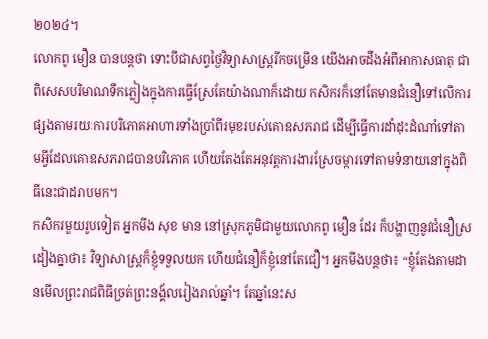២០២៤។
លោកពូ មឿន បានបន្តថា ទោះបីជាសព្វថ្ងៃវិទ្យាសាស្ត្ររីកចម្រើន យើងអាចដឹងអំពីអាកាសធាតុ ជាពិសេសបរិមាណទឹកភ្លៀងក្នុងការធ្វើស្រែតែយ៉ាងណាក៏ដោយ កសិករក៏នៅតែមានជំនឿទៅលើការផ្សងតាមរយៈការបរិភោគអាហារទាំងប្រាំពីរមុខរបស់គោឧសភរាជ ដើម្បីធ្វើការដាំដុះដំណាំទៅតាមអ្វីដែលគោឧសភរាជបានបរិភោគ ហើយតែងតែអនុវត្តការងារស្រែចម្ការទៅតាមទំនាយនៅក្នុងពិធីនេះជាដរាបមក។
កសិករមួយរូបទៀត អ្នកមីង សុខ មាន នៅស្រុកភូមិជាមួយលោកពូ មឿន ដែរ ក៏បង្ហាញនូវជំនឿស្រដៀងគ្នាថា៖ វិទ្យាសាស្ត្រក៏ខ្ញុំទទួលយក ហើយជំនឿក៏ខ្ញុំនៅតែជឿ។ អ្នកមីងបន្តថា៖ “ខ្ញុំតែងតាមដានមើលព្រះរាជពិធីច្រត់ព្រះនង្គ័លរៀងរាល់ឆ្នាំ។ តែឆ្នាំនេះស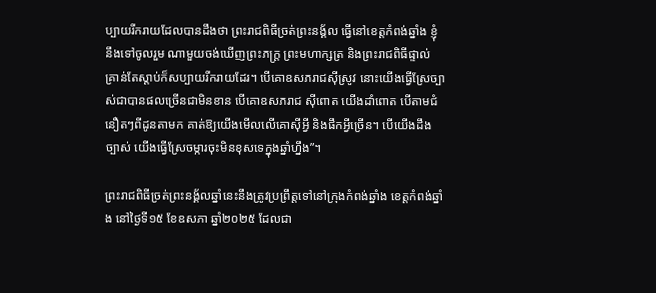ប្បាយរីករាយដែលបានដឹងថា ព្រះរាជពិធីច្រត់ព្រះនង្គ័ល ធ្វើនៅខេត្តកំពង់ឆ្នាំង ខ្ញុំនឹងទៅចូលរួម ណាមួយចង់ឃើញព្រះភក្រ្ត ព្រះមហាក្សត្រ និងព្រះរាជពិធីផ្ទាល់ គ្រាន់តែស្តាប់ក៏សប្បាយរីករាយដែរ។ បើគោឧសភរាជស៊ីស្រូវ នោះយើងធ្វើស្រែច្បាស់ជាបានផលច្រើនជាមិនខាន បើគោឧសភរាជ ស៊ីពោត យើងដាំពោត បើតាមជំនឿតៗពីដូនតាមក គាត់ឱ្យយើងមើលលើគោស៊ីអ្វី និងផឹកអ្វីច្រើន។ បើយើងដឹងច្បាស់ យើងធ្វើស្រែចម្ការចុះមិនខុសទេក្នុងឆ្នាំហ្នឹង”។

ព្រះរាជពិធីច្រត់ព្រះនង្គ័លឆ្នាំនេះនឹងត្រូវប្រព្រឹត្តទៅនៅក្រុងកំពង់ឆ្នាំង ខេត្តកំពង់ឆ្នាំង នៅថ្ងៃទី១៥ ខែឧសភា ឆ្នាំ២០២៥ ដែលជា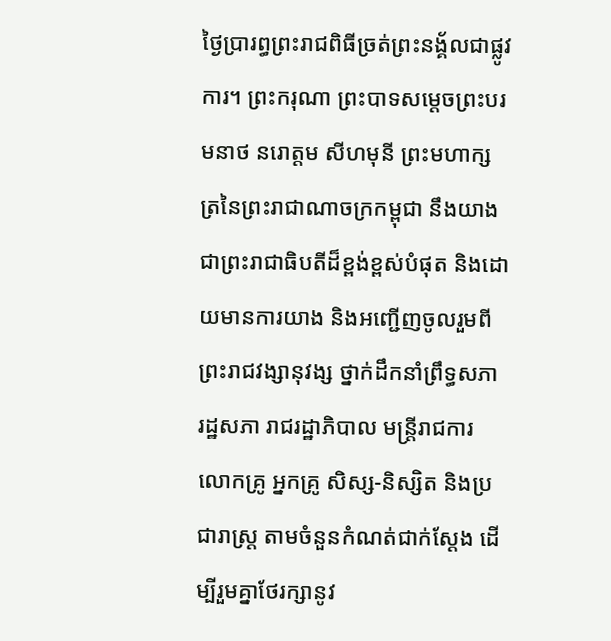ថ្ងៃប្រារព្ធព្រះរាជពិធីច្រត់ព្រះនង្គ័លជាផ្លូវការ។ ព្រះករុណា ព្រះបាទសម្តេចព្រះបរមនាថ នរោត្តម សីហមុនី ព្រះមហាក្សត្រនៃព្រះរាជាណាចក្រកម្ពុជា នឹងយាងជាព្រះរាជាធិបតីដ៏ខ្ពង់ខ្ពស់បំផុត និងដោយមានការយាង និងអញ្ជើញចូលរួមពីព្រះរាជវង្សានុវង្ស ថ្នាក់ដឹកនាំព្រឹទ្ធសភា រដ្ឋសភា រាជរដ្ឋាភិបាល មន្ត្រីរាជការ លោកគ្រូ អ្នកគ្រូ សិស្ស-និស្សិត និងប្រជារាស្ត្រ តាមចំនួនកំណត់ជាក់ស្តែង ដើម្បីរួមគ្នាថែរក្សានូវ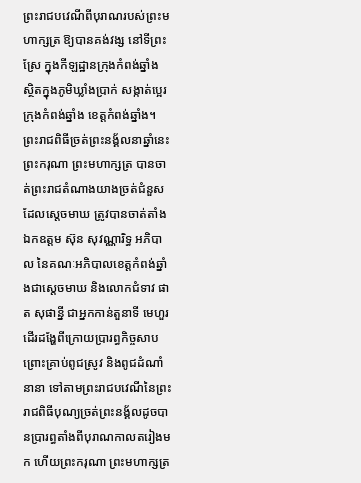ព្រះរាជបវេណីពីបុរាណរបស់ព្រះមហាក្សត្រ ឱ្យបានគង់វង្ស នៅទីព្រះស្រែ ក្នុងកីឡដ្ឋានក្រុងកំពង់ឆ្នាំង ស្ថិតក្នុងភូមិឃ្លាំងប្រាក់ សង្កាត់ប្អេរ ក្រុងកំពង់ឆ្នាំង ខេត្តកំពង់ឆ្នាំង។
ព្រះរាជពិធីច្រត់ព្រះនង្គ័លនាឆ្នាំនេះ ព្រះករុណា ព្រះមហាក្សត្រ បានចាត់ព្រះរាជតំណាងយាងច្រត់ជំនួសដែលស្តេចមាឃ ត្រូវបានចាត់តាំងឯកឧត្តម ស៊ុន សុវណ្ណារិទ្ធ អភិបាល នៃគណៈអភិបាលខេត្តកំពង់ឆ្នាំងជាស្តេចមាឃ និងលោកជំទាវ ផាត សុផាន្នី ជាអ្នកកាន់តួនាទី មេហួរ ដើរដង្ហែពីក្រោយប្រារព្ធកិច្ចសាបព្រោះគ្រាប់ពូជស្រូវ និងពូជដំណាំនានា ទៅតាមព្រះរាជបវេណីនៃព្រះរាជពិធីបុណ្យច្រត់ព្រះនង្គ័លដូចបានប្រារព្ធតាំងពីបុរាណកាលតរៀងមក ហើយព្រះករុណា ព្រះមហាក្សត្រ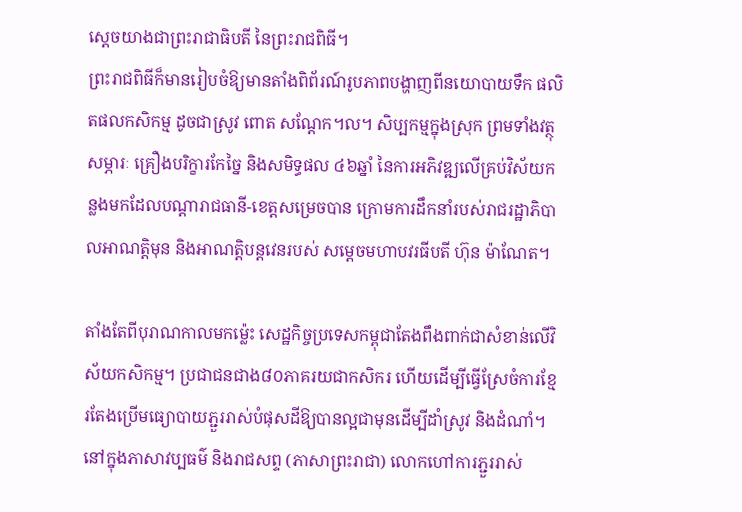ស្តេចយាងជាព្រះរាជាធិបតី នៃព្រះរាជពិធី។
ព្រះរាជពិធីក៏មានរៀបចំឱ្យមានតាំងពិព័រណ៍រូបភាពបង្ហាញពីនយោបាយទឹក ផលិតផលកសិកម្ម ដូចជាស្រូវ ពោត សណ្តែក។ល។ សិប្បកម្មក្នុងស្រុក ព្រមទាំងវត្ថុសម្ភារៈ គ្រឿងបរិក្ខារកែច្នៃ និងសមិទ្ធផល ៤៦ឆ្នាំ នៃការអភិវឌ្ឍលើគ្រប់វិស័យកន្លងមកដែលបណ្តារាជធានី-ខេត្តសម្រេចបាន ក្រោមការដឹកនាំរបស់រាជរដ្ឋាភិបាលអាណត្តិមុន និងអាណត្តិបន្តវេនរបស់ សម្តេចមហាបវរធីបតី ហ៊ុន ម៉ាណែត។

តាំងតែពីបុរាណកាលមកម៉្លេះ សេដ្ឋកិច្ចប្រទេសកម្ពុជាតែងពឹងពាក់ជាសំខាន់លើវិស័យកសិកម្ម។ ប្រជាជនជាង៨០ភាគរយជាកសិករ ហើយដើម្បីធ្វើស្រែចំការខ្មែរតែងប្រើមធ្យោបាយភ្ជួររាស់បំផុសដីឱ្យបានល្អជាមុនដើម្បីដាំស្រូវ និងដំណាំ។ នៅក្នុងភាសាវប្បធម៌ និងរាជសព្ទ (ភាសាព្រះរាជា) លោកហៅការភ្ជួររាស់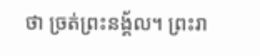ថា ច្រត់ព្រះនង្គ័ល។ ព្រះរា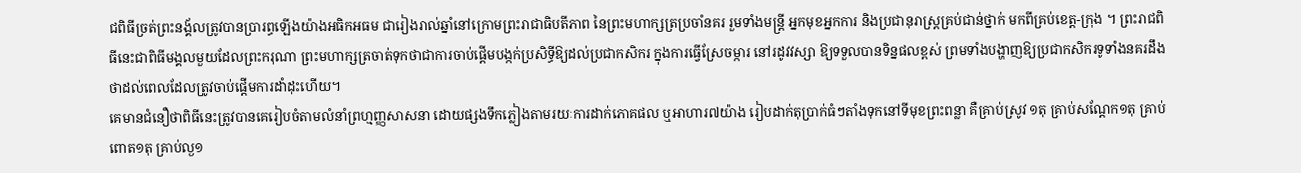ជពិធីច្រត់ព្រះនង្គ័លត្រូវបានប្រារព្ធឡើងយ៉ាងអធិកអធម ជារៀងរាល់ឆ្នាំនៅក្រោមព្រះរាជាធិបតីភាព នៃព្រះមហាក្សត្រប្រចាំនគរ រួមទាំងមន្ត្រី អ្នកមុខអ្នកការ និងប្រជានុរាស្ត្រគ្រប់ជាន់ថ្នាក់ មកពីគ្រប់ខេត្ត-ក្រុង ។ ព្រះរាជពិធីនេះជាពិធីមង្គលមួយដែលព្រះករុណា ព្រះមហាក្សត្រចាត់ទុកថាជាការចាប់ផ្តើមបង្កក់ប្រសិទ្ធីឱ្យដល់ប្រជាកសិករ ក្នុងការធ្វើស្រែចម្ការ នៅរដូវវស្សា ឱ្យទទួលបានទិន្នផលខ្ពស់ ព្រមទាំងបង្ហាញឱ្យប្រជាកសិករទូទាំងនគរដឹងថាដល់ពេលដែលត្រូវចាប់ផ្តើមការដាំដុះហើយ។
គេមានជំនឿថាពិធីនេះត្រូវបានគេរៀបចំតាមលំនាំព្រហ្មញ្ញសាសនា ដោយផ្សងទឹកភ្លៀងតាមរយៈការដាក់ភោគផល ឬអាហារ៧យ៉ាង រៀបដាក់តុប្រាក់ធំៗតាំងទុកនៅទីមុខព្រះពន្លា គឺគ្រាប់ស្រូវ ១តុ គ្រាប់សណ្ដែក១តុ គ្រាប់ពោត១តុ គ្រាប់ល្ង១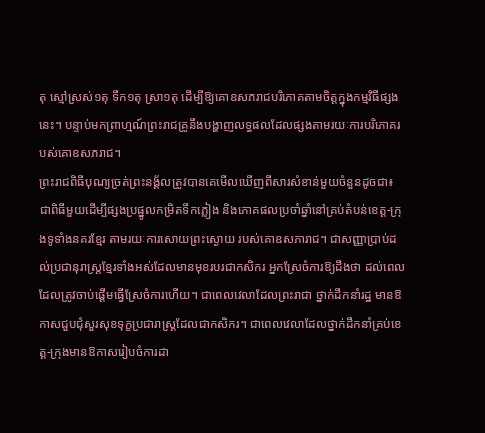តុ ស្មៅស្រស់១តុ ទឹក១តុ ស្រា១តុ ដើម្បីឱ្យគោឧសភរាជបរិភោគតាមចិត្តក្នុងកម្មវិធីផ្សងនេះ។ បន្ទាប់មកព្រាហ្មណ៍ព្រះរាជគ្រូនឹងបង្ហាញលទ្ធផលដែលផ្សងតាមរយៈការបរិភោគរបស់គោឧសភរាជ។
ព្រះរាជពិធីបុណ្យច្រត់ព្រះនង្គ័លត្រូវបានគេមើលឃើញពីសារសំខាន់មួយចំនួនដូចជា៖ ជាពិធីមួយដើម្បីផ្សងប្រផ្នូលកម្រិតទឹកភ្លៀង និងភោគផលប្រចាំឆ្នាំនៅគ្រប់តំបន់ខេត្ត-ក្រុងទូទាំងនគរខ្មែរ តាមរយៈការសោយព្រះស្ងោយ របស់គោឧសភារាជ។ ជាសញ្ញាប្រាប់ដល់ប្រជានុរាស្ត្រខ្មែរទាំងអស់ដែលមានមុខរបរជាកសិករ អ្នកស្រែចំការឱ្យដឹងថា ដល់ពេលដែលត្រូវចាប់ផ្តើមធ្វើស្រែចំការហើយ។ ជាពេលវេលាដែលព្រះរាជា ថ្នាក់ដឹកនាំរដ្ឋ មានឱកាសជួបជុំសួរសុខទុក្ខប្រជារាស្ត្រដែលជាកសិករ។ ជាពេលវេលាដែលថ្នាក់ដឹកនាំគ្រប់ខេត្ត-ក្រុងមានឱកាសរៀបចំការដា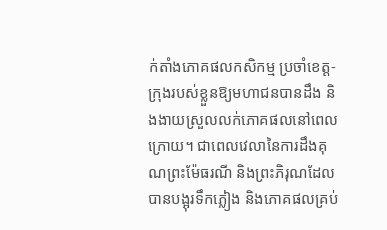ក់តាំងភោគផលកសិកម្ម ប្រចាំខេត្ត-ក្រុងរបស់ខ្លួនឱ្យមហាជនបានដឹង និងងាយស្រួលលក់ភោគផលនៅពេលក្រោយ។ ជាពេលវេលានៃការដឹងគុណព្រះម៉ែធរណី និងព្រះភិរុណដែលបានបង្អុរទឹកភ្លៀង និងភោគផលគ្រប់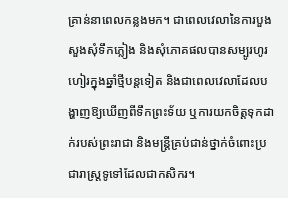គ្រាន់នាពេលកន្លងមក។ ជាពេលវេលានៃការបួងសួងសុំទឹកភ្លៀង និងសុំភោគផលបានសម្បូរហូរហៀរក្នុងឆ្នាំថ្មីបន្តទៀត និងជាពេលវេលាដែលបង្ហាញឱ្យឃើញពីទឹកព្រះទ័យ ឬការយកចិត្តទុកដាក់របស់ព្រះរាជា និងមន្ត្រីគ្រប់ជាន់ថ្នាក់ចំពោះប្រជារាស្ត្រទូទៅដែលជាកសិករ។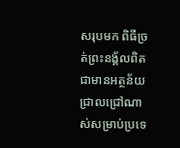សរុបមក ពិធីច្រត់ព្រះនង្គ័លពិតជាមានអត្ថន័យជ្រាលជ្រៅណាស់សម្រាប់ប្រទេ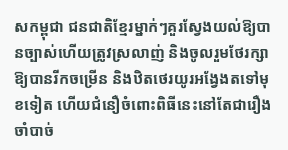សកម្ពុជា ជនជាតិខ្មែរម្នាក់ៗគួរស្វែងយល់ឱ្យបានច្បាស់ហើយត្រូវស្រលាញ់ និងចូលរួមថែរក្សាឱ្យបានរីកចម្រើន និងឋិតថេរយូរអង្វែងតទៅមុខទៀត ហើយជំនឿចំពោះពិធីនេះនៅតែជារឿងចាំបាច់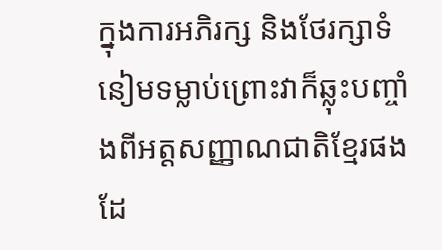ក្នុងការអភិរក្ស និងថែរក្សាទំនៀមទម្លាប់ព្រោះវាក៏ឆ្លុះបញ្ចាំងពីអត្តសញ្ញាណជាតិខ្មែរផងដែ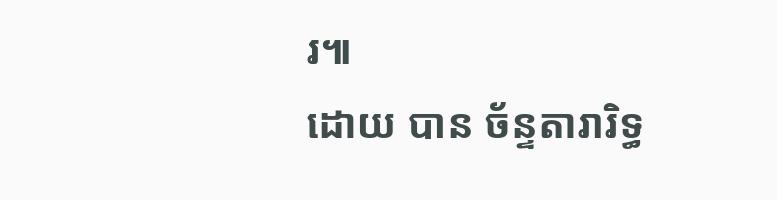រ៕
ដោយ បាន ច័ន្ទតារារិទ្ធ